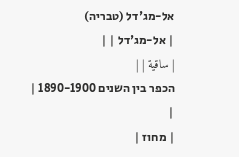אל-מג'דל (טבריה)
| אל-מג'דל | |
| ساقية | |
הכפר בין השנים 1890-1900 |
|
| מחוז |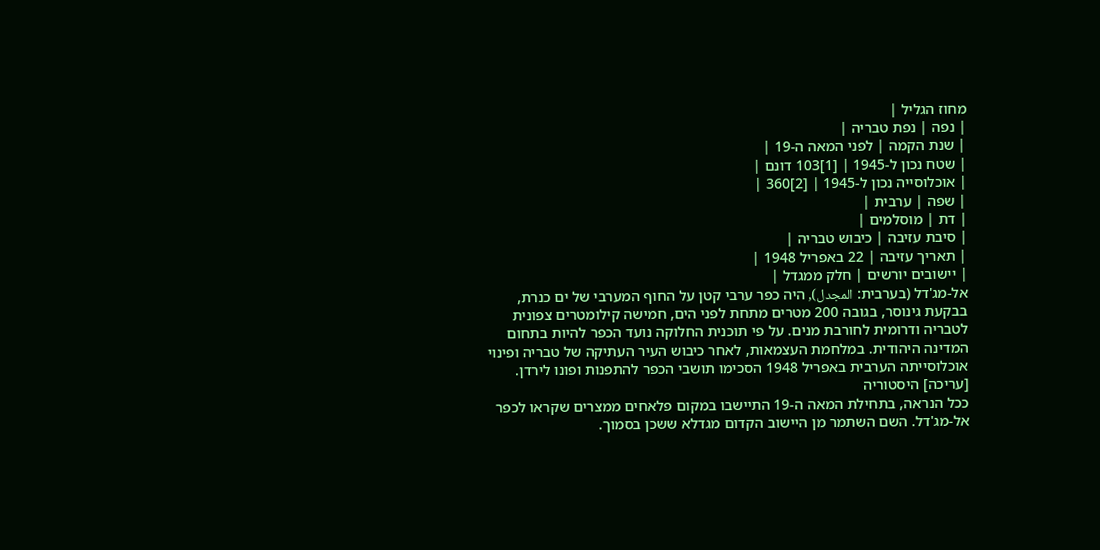מחוז הגליל |
| נפה | נפת טבריה |
| שנת הקמה | לפני המאה ה-19 |
| שטח נכון ל-1945 | [1]103 דונם |
| אוכלוסייה נכון ל-1945 | [2]360 |
| שפה | ערבית |
| דת | מוסלמים |
| סיבת עזיבה | כיבוש טבריה |
| תאריך עזיבה | 22 באפריל 1948 |
| יישובים יורשים | חלק ממגדל |
אל-מג'דל (בערבית: المجدل), היה כפר ערבי קטן על החוף המערבי של ים כנרת, בבקעת גינוסר, בגובה 200 מטרים מתחת לפני הים, חמישה קילומטרים צפונית לטבריה ודרומית לחורבת מנים. על פי תוכנית החלוקה נועד הכפר להיות בתחום המדינה היהודית. במלחמת העצמאות, לאחר כיבוש העיר העתיקה של טבריה ופינוי אוכלוסייתה הערבית באפריל 1948 הסכימו תושבי הכפר להתפנות ופונו לירדן.
[עריכה] היסטוריה
ככל הנראה, בתחילת המאה ה-19 התיישבו במקום פלאחים ממצרים שקראו לכפר אל-מג'דל. השם השתמר מן היישוב הקדום מגדלא ששכן בסמוך.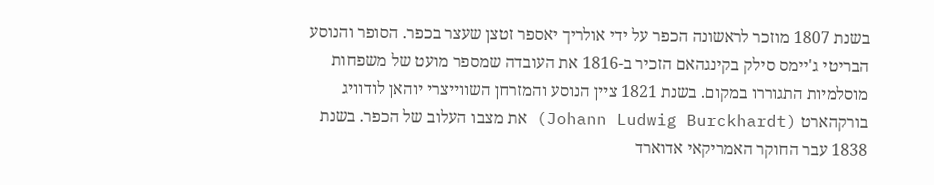בשנת 1807 מוזכר לראשונה הכפר על ידי אולריך יאספר זטצן שעצר בכפר. הסופר והנוסע הבריטי ג'יימס סילק בקינגהאם הזכיר ב-1816 את העובדה שמספר מועט של משפחות מוסלמיות התגוררו במקום. בשנת 1821 ציין הנוסע והמזרחן השווייצרי יוהאן לודוויג בורקהארט (Johann Ludwig Burckhardt) את מצבו העלוב של הכפר. בשנת 1838 עבר החוקר האמריקאי אדוארד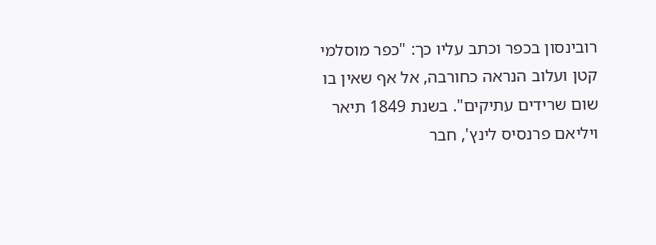רובינסון בכפר וכתב עליו כך: "כפר מוסלמי קטן ועלוב הנראה כחורבה, אל אף שאין בו שום שרידים עתיקים". בשנת 1849 תיאר ויליאם פרנסיס לינץ', חבר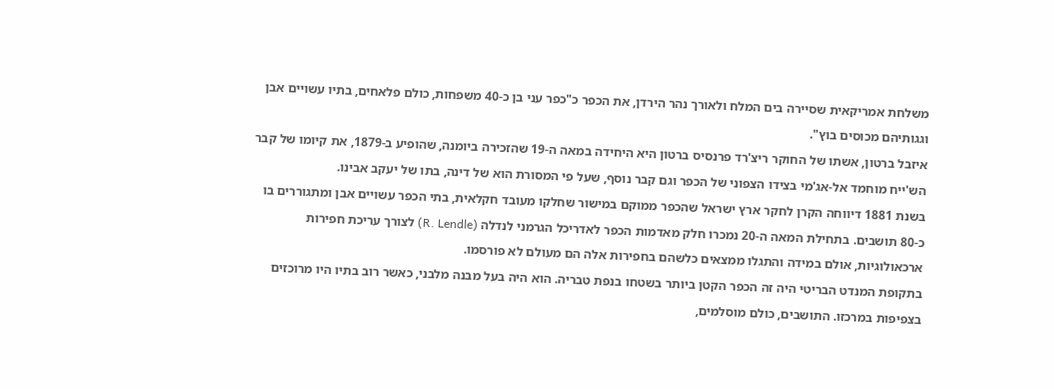משלחת אמריקאית שסיירה בים המלח ולאורך נהר הירדן, את הכפר כ"כפר עני בן כ-40 משפחות, כולם פלאחים, בתיו עשויים אבן וגגותיהם מכוסים בוץ".
איזבל ברטון, אשתו של החוקר ריצ'רד פרנסיס ברטון היא היחידה במאה ה-19 שהזכירה ביומנה, שהופיע ב-1879, את קיומו של קבר הש'ייח מוחמד אל-אג'מי בצידו הצפוני של הכפר וגם קבר נוסף, שעל פי המסורת הוא של דינה, בתו של יעקב אבינו.
בשנת 1881 דיווחה הקרן לחקר ארץ ישראל שהכפר ממוקם במישור שחלקו מעובד חקלאית, בתי הכפר עשויים אבן ומתגוררים בו כ-80 תושבים. בתחילת המאה ה-20 נמכרו חלק מאדמות הכפר לאדריכל הגרמני לנדלה (R. Lendle) לצורך עריכת חפירות ארכאולוגיות, אולם במידה והתגלו ממצאים כלשהם בחפירות אלה הם מעולם לא פורסמו.
בתקופת המנדט הבריטי היה זה הכפר הקטן ביותר בשטחו בנפת טבריה. הוא היה בעל מבנה מלבני, כאשר רוב בתיו היו מרוכזים בצפיפות במרכזו. התושבים, כולם מוסלמים,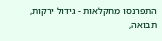התפרנסו מחקלאות - גידול ירקות, תבואה,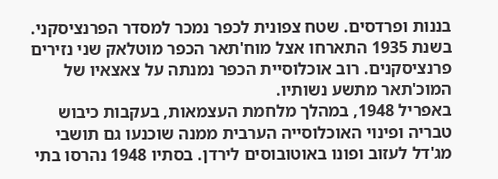בננות ופרדסים. שטח צפונית לכפר נמכר למסדר הפרנציסקני. בשנת 1935 התארחו אצל מוח'תאר הכפר מוטלאק שני נזירים פרנציסקנים. רוב אוכלוסיית הכפר נמנתה על צאצאיו של המוכ'תאר מתשע נשותיו.
באפריל 1948, במהלך מלחמת העצמאות, בעקבות כיבוש טבריה ופינוי האוכלוסייה הערבית ממנה שוכנעו גם תושבי מג'דל לעזוב ופונו באוטובוסים לירדן. בסתיו 1948 נהרסו בתי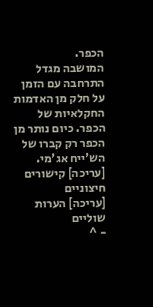הכפר.
המושבה מגדל התרחבה עם הזמן על חלק מן האדמות החקלאיות של הכפר. כיום נותר מן הכפר רק קברו של הש'ייח אג'מי.
[עריכה] קישורים חיצוניים
[עריכה] הערות שוליים
- ^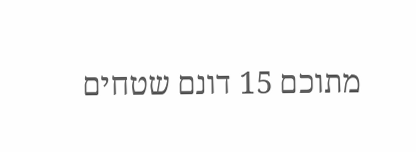מתוכם 15 דונם שטחים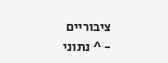ציבוריים
- ^ נתוני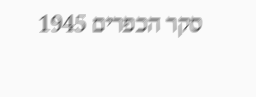סקר הכפרים 1945